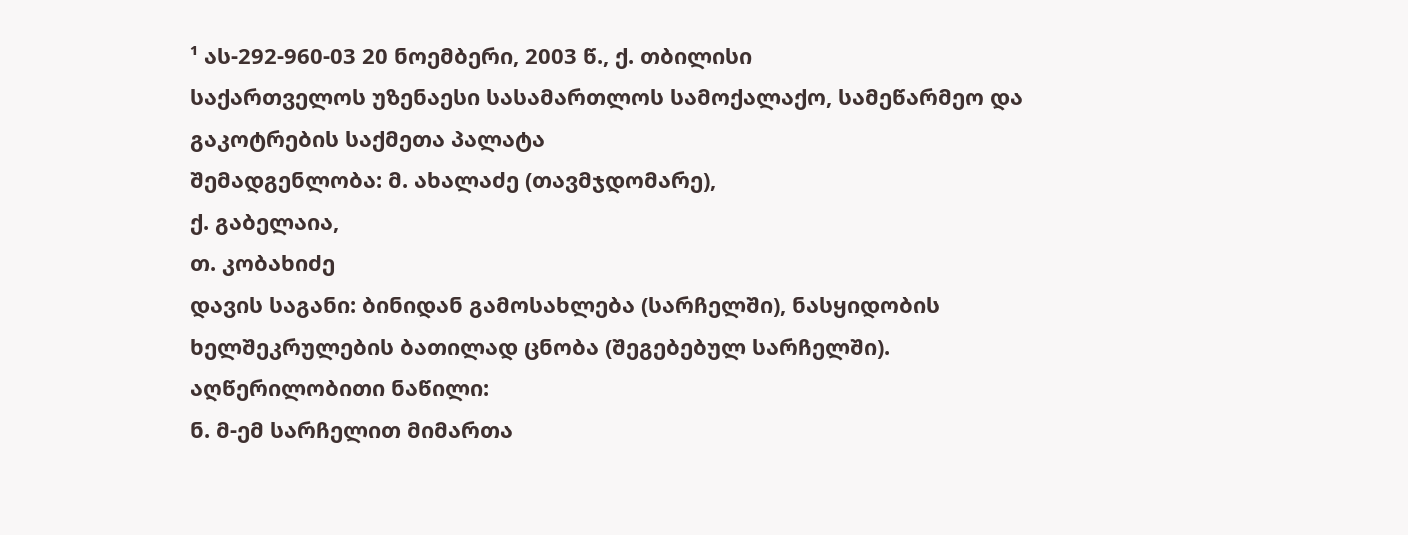¹ ას-292-960-03 20 ნოემბერი, 2003 წ., ქ. თბილისი
საქართველოს უზენაესი სასამართლოს სამოქალაქო, სამეწარმეო და გაკოტრების საქმეთა პალატა
შემადგენლობა: მ. ახალაძე (თავმჯდომარე),
ქ. გაბელაია,
თ. კობახიძე
დავის საგანი: ბინიდან გამოსახლება (სარჩელში), ნასყიდობის ხელშეკრულების ბათილად ცნობა (შეგებებულ სარჩელში).
აღწერილობითი ნაწილი:
ნ. მ-ემ სარჩელით მიმართა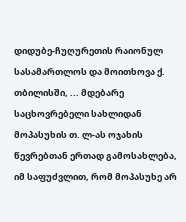დიდუბე-ჩუღურეთის რაიონულ სასამართლოს და მოითხოვა ქ. თბილისში, ... მდებარე საცხოვრებელი სახლიდან მოპასუხის თ. ლ-ას ოჯახის წევრებთან ერთად გამოსახლება, იმ საფუძვლით, რომ მოპასუხე არ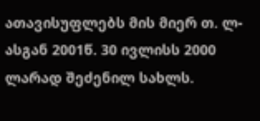ათავისუფლებს მის მიერ თ. ლ-ასგან 2001წ. 30 ივლისს 2000 ლარად შეძენილ სახლს.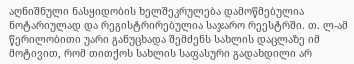აღნიშნული ნასყიდობის ხელშეკრულება დამოწმებულია ნოტარიულად და რეგისტრირებულია საჯარო რეესტრში. თ. ლ-ამ წერილობითი უარი განუცხადა შემძენს სახლის დაცლაზე იმ მოტივით, რომ თითქოს სახლის საფასური გადახდილი არ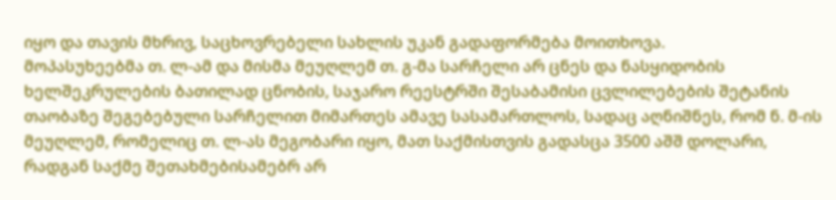იყო და თავის მხრივ, საცხოვრებელი სახლის უკან გადაფორმება მოითხოვა.
მოპასუხეებმა თ. ლ-ამ და მისმა მეუღლემ თ. გ-მა სარჩელი არ ცნეს და ნასყიდობის ხელშეკრულების ბათილად ცნობის, საჯარო რეესტრში შესაბამისი ცვლილებების შეტანის თაობაზე შეგებებული სარჩელით მიმართეს ამავე სასამართლოს, სადაც აღნიშნეს, რომ ნ. მ-ის მეუღლემ, რომელიც თ. ლ-ას მეგობარი იყო, მათ საქმისთვის გადასცა 3500 აშშ დოლარი, რადგან საქმე შეთახმებისამებრ არ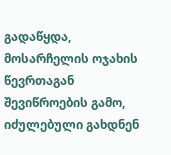გადაწყდა, მოსარჩელის ოჯახის წევრთაგან შევიწროების გამო, იძულებული გახდნენ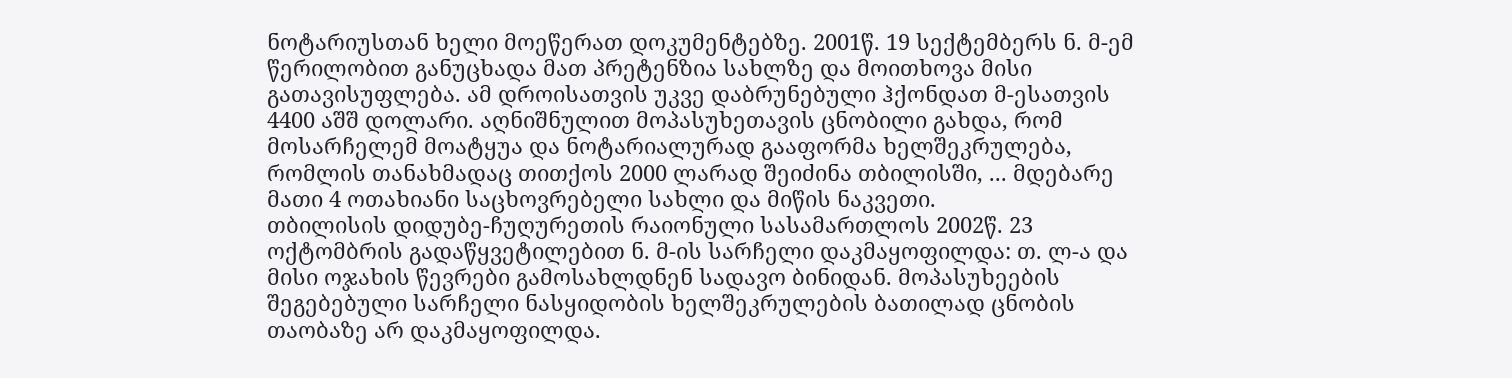ნოტარიუსთან ხელი მოეწერათ დოკუმენტებზე. 2001წ. 19 სექტემბერს ნ. მ-ემ წერილობით განუცხადა მათ პრეტენზია სახლზე და მოითხოვა მისი გათავისუფლება. ამ დროისათვის უკვე დაბრუნებული ჰქონდათ მ-ესათვის 4400 აშშ დოლარი. აღნიშნულით მოპასუხეთავის ცნობილი გახდა, რომ მოსარჩელემ მოატყუა და ნოტარიალურად გააფორმა ხელშეკრულება, რომლის თანახმადაც თითქოს 2000 ლარად შეიძინა თბილისში, ... მდებარე მათი 4 ოთახიანი საცხოვრებელი სახლი და მიწის ნაკვეთი.
თბილისის დიდუბე-ჩუღურეთის რაიონული სასამართლოს 2002წ. 23 ოქტომბრის გადაწყვეტილებით ნ. მ-ის სარჩელი დაკმაყოფილდა: თ. ლ-ა და მისი ოჯახის წევრები გამოსახლდნენ სადავო ბინიდან. მოპასუხეების შეგებებული სარჩელი ნასყიდობის ხელშეკრულების ბათილად ცნობის თაობაზე არ დაკმაყოფილდა.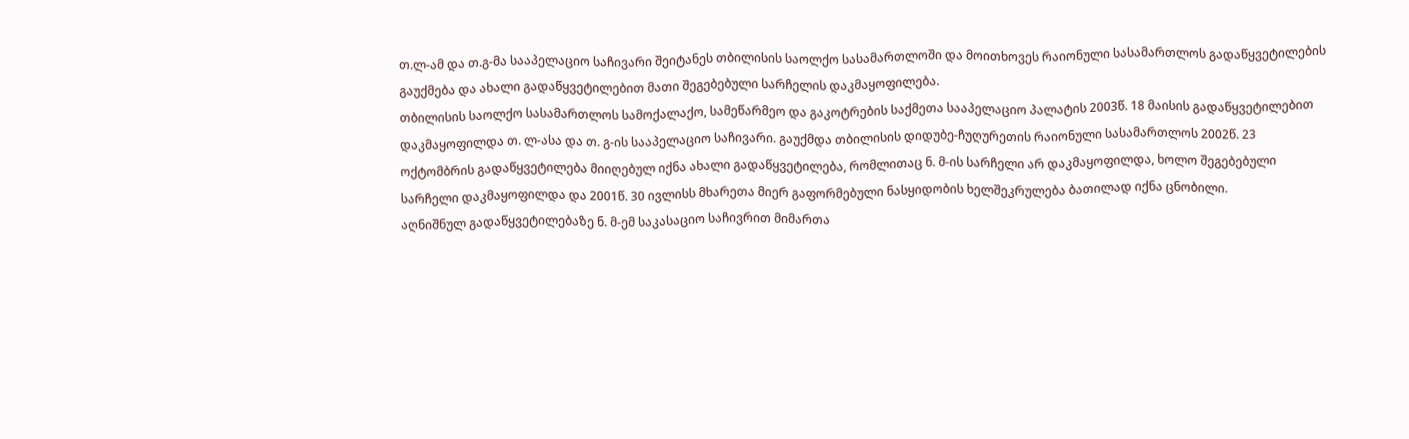თ.ლ-ამ და თ.გ-მა სააპელაციო საჩივარი შეიტანეს თბილისის საოლქო სასამართლოში და მოითხოვეს რაიონული სასამართლოს გადაწყვეტილების გაუქმება და ახალი გადაწყვეტილებით მათი შეგებებული სარჩელის დაკმაყოფილება.
თბილისის საოლქო სასამართლოს სამოქალაქო, სამეწარმეო და გაკოტრების საქმეთა სააპელაციო პალატის 2003წ. 18 მაისის გადაწყვეტილებით დაკმაყოფილდა თ. ლ-ასა და თ. გ-ის სააპელაციო საჩივარი. გაუქმდა თბილისის დიდუბე-ჩუღურეთის რაიონული სასამართლოს 2002წ. 23 ოქტომბრის გადაწყვეტილება მიიღებულ იქნა ახალი გადაწყვეტილება, რომლითაც ნ. მ-ის სარჩელი არ დაკმაყოფილდა, ხოლო შეგებებული სარჩელი დაკმაყოფილდა და 2001წ. 30 ივლისს მხარეთა მიერ გაფორმებული ნასყიდობის ხელშეკრულება ბათილად იქნა ცნობილი.
აღნიშნულ გადაწყვეტილებაზე ნ. მ-ემ საკასაციო საჩივრით მიმართა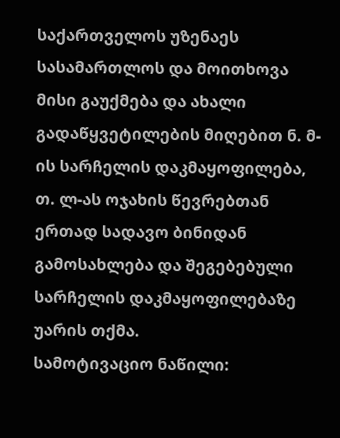საქართველოს უზენაეს სასამართლოს და მოითხოვა მისი გაუქმება და ახალი გადაწყვეტილების მიღებით ნ. მ-ის სარჩელის დაკმაყოფილება, თ. ლ-ას ოჯახის წევრებთან ერთად სადავო ბინიდან გამოსახლება და შეგებებული სარჩელის დაკმაყოფილებაზე უარის თქმა.
სამოტივაციო ნაწილი: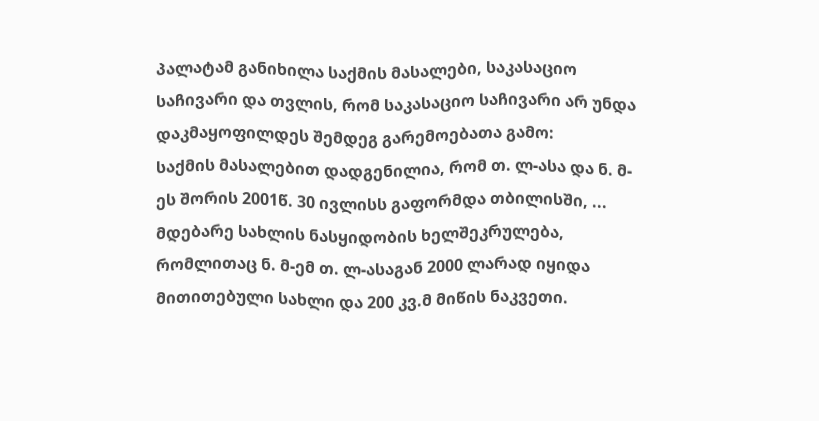პალატამ განიხილა საქმის მასალები, საკასაციო საჩივარი და თვლის, რომ საკასაციო საჩივარი არ უნდა დაკმაყოფილდეს შემდეგ გარემოებათა გამო:
საქმის მასალებით დადგენილია, რომ თ. ლ-ასა და ნ. მ-ეს შორის 2001წ. 30 ივლისს გაფორმდა თბილისში, ... მდებარე სახლის ნასყიდობის ხელშეკრულება, რომლითაც ნ. მ-ემ თ. ლ-ასაგან 2000 ლარად იყიდა მითითებული სახლი და 200 კვ.მ მიწის ნაკვეთი.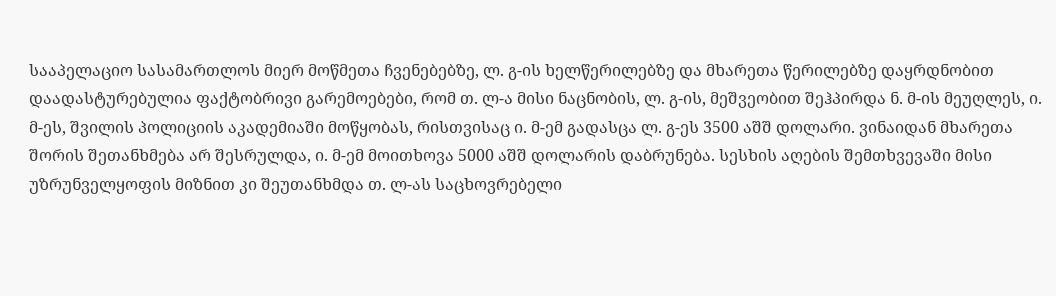სააპელაციო სასამართლოს მიერ მოწმეთა ჩვენებებზე, ლ. გ-ის ხელწერილებზე და მხარეთა წერილებზე დაყრდნობით დაადასტურებულია ფაქტობრივი გარემოებები, რომ თ. ლ-ა მისი ნაცნობის, ლ. გ-ის, მეშვეობით შეჰპირდა ნ. მ-ის მეუღლეს, ი. მ-ეს, შვილის პოლიციის აკადემიაში მოწყობას, რისთვისაც ი. მ-ემ გადასცა ლ. გ-ეს 3500 აშშ დოლარი. ვინაიდან მხარეთა შორის შეთანხმება არ შესრულდა, ი. მ-ემ მოითხოვა 5000 აშშ დოლარის დაბრუნება. სესხის აღების შემთხვევაში მისი უზრუნველყოფის მიზნით კი შეუთანხმდა თ. ლ-ას საცხოვრებელი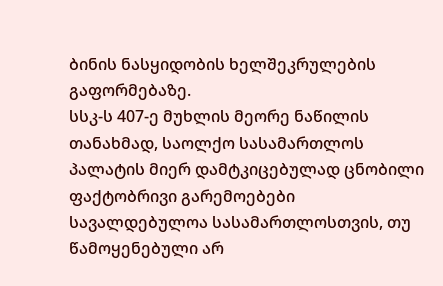ბინის ნასყიდობის ხელშეკრულების გაფორმებაზე.
სსკ-ს 407-ე მუხლის მეორე ნაწილის თანახმად, საოლქო სასამართლოს პალატის მიერ დამტკიცებულად ცნობილი ფაქტობრივი გარემოებები სავალდებულოა სასამართლოსთვის, თუ წამოყენებული არ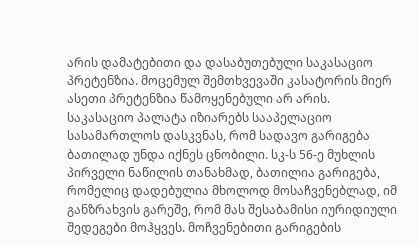არის დამატებითი და დასაბუთებული საკასაციო პრეტენზია. მოცემულ შემთხვევაში კასატორის მიერ ასეთი პრეტენზია წამოყენებული არ არის.
საკასაციო პალატა იზიარებს სააპელაციო სასამართლოს დასკვნას, რომ სადავო გარიგება ბათილად უნდა იქნეს ცნობილი. სკ-ს 56-ე მუხლის პირველი ნაწილის თანახმად, ბათილია გარიგება, რომელიც დადებულია მხოლოდ მოსაჩვენებლად, იმ განზრახვის გარეშე, რომ მას შესაბამისი იურიდიული შედეგები მოჰყვეს. მოჩვენებითი გარიგების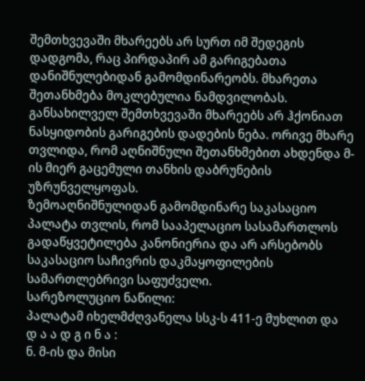შემთხვევაში მხარეებს არ სურთ იმ შედეგის დადგომა, რაც პირდაპირ ამ გარიგებათა დანიშნულებიდან გამომდინარეობს. მხარეთა შეთანხმება მოკლებულია ნამდვილობას. განსახილველ შემთხვევაში მხარეებს არ ჰქონიათ ნასყიდობის გარიგების დადების ნება. ორივე მხარე თვლიდა, რომ აღნიშნული შეთანხმებით ახდენდა მ-ის მიერ გაცემული თანხის დაბრუნების უზრუნველყოფას.
ზემოაღნიშნულიდან გამომდინარე საკასაციო პალატა თვლის, რომ სააპელაციო სასამართლოს გადაწყვეტილება კანონიერია და არ არსებობს საკასაციო საჩივრის დაკმაყოფილების სამართლებრივი საფუძველი.
სარეზოლუციო ნაწილი:
პალატამ იხელმძღვანელა სსკ-ს 411-ე მუხლით და
დ ა ა დ გ ი ნ ა :
ნ. მ-ის და მისი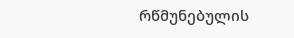რწმუნებულის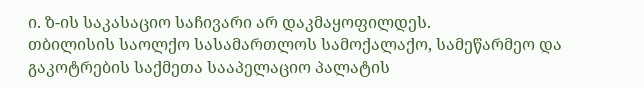ი. ზ-ის საკასაციო საჩივარი არ დაკმაყოფილდეს.
თბილისის საოლქო სასამართლოს სამოქალაქო, სამეწარმეო და გაკოტრების საქმეთა სააპელაციო პალატის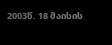2003წ. 18 მაისის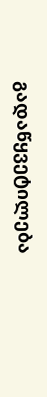გადაწყვეტილება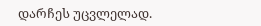დარჩეს უცვლელად.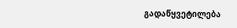გადაწყვეტილება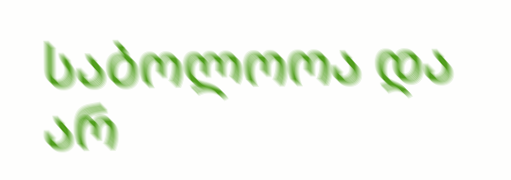საბოლოოა და არ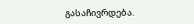გასაჩივრდება.